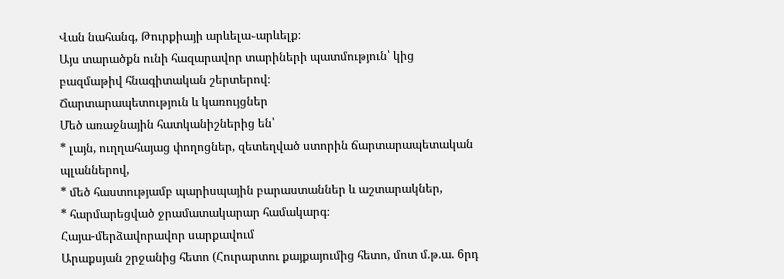Վան նահանգ, Թուրքիայի արևելա֊արևելք։
Այս տարածքն ունի հազարավոր տարիների պատմություն՝ կից բազմաթիվ հնագիտական շերտերով։
Ճարտարապետություն և կառույցներ
Մեծ առաջնային հատկանիշներից են՝
* լայն, ուղղահայաց փողոցներ, զետեղված ստորին ճարտարապետական պլաններով,
* մեծ հաստությամբ պարիսպային բարաստաններ և աշտարակներ,
* հարմարեցված ջրամատակարար համակարգ։
Հայա-մերձավորավոր սարքավում
Արաքսյան շրջանից հետո (Հուրարտու քայքայումից հետո, մոտ մ.թ.ա. 6րդ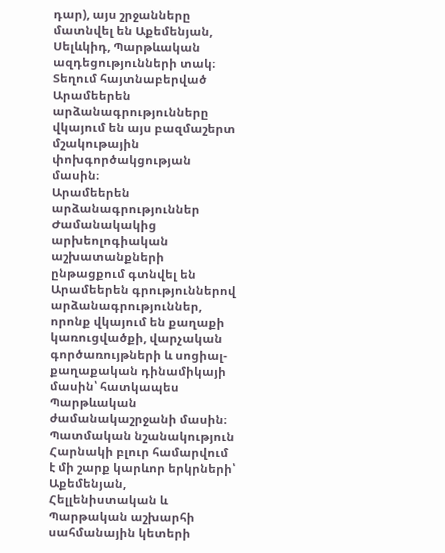դար), այս շրջանները մատնվել են Աքեմենյան, Սելևկիդ, Պարթևական ազդեցությունների տակ։ Տեղում հայտնաբերված Արամեերեն արձանագրությունները վկայում են այս բազմաշերտ մշակութային փոխգործակցության մասին։
Արամեերեն արձանագրություններ
Ժամանակակից արխեոլոգիական աշխատանքների ընթացքում գտնվել են Արամեերեն գրություններով արձանագրություններ, որոնք վկայում են քաղաքի կառուցվածքի, վարչական գործառույթների և սոցիալ-քաղաքական դինամիկայի մասին՝ հատկապես Պարթևական ժամանակաշրջանի մասին։
Պատմական նշանակություն
Հարնակի բլուր համարվում է մի շարք կարևոր երկրների՝ Աքեմենյան, Հելլենիստական և Պարթական աշխարհի սահմանային կետերի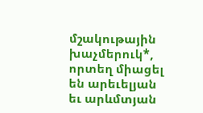մշակութային խաչմերուկ*, որտեղ միացել են արեւելյան եւ արևմտյան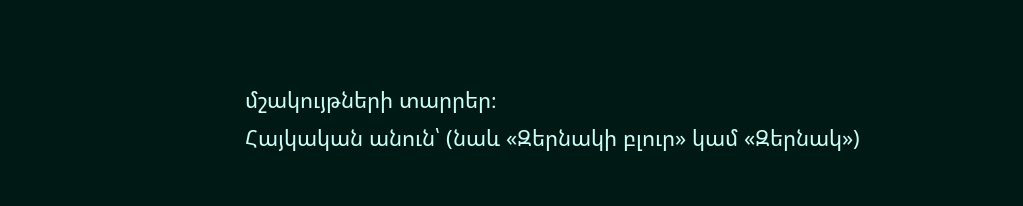մշակույթների տարրեր։
Հայկական անուն՝ (նաև «Զերնակի բլուր» կամ «Զերնակ»)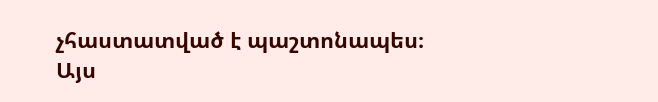չհաստատված է պաշտոնապես։
Այս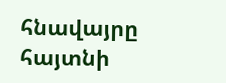հնավայրը հայտնի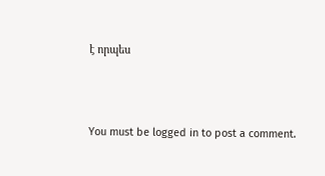է որպես



You must be logged in to post a comment.